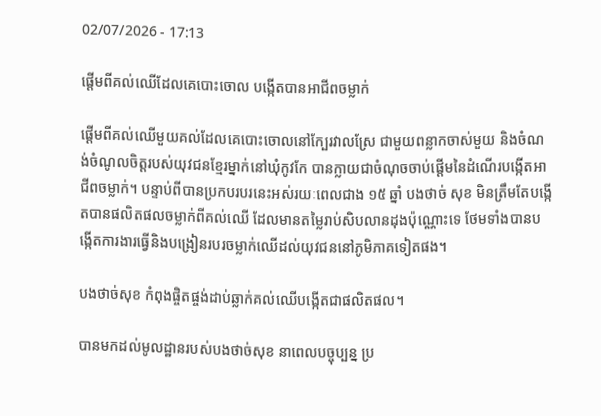02/07/2026 - 17:13

ផ្ដើមពីគល់ឈើដែលគេបោះចោល បង្កើតបានអាជីពចម្លាក់

ផ្ដើមពីគល់ឈើមួយគល់ដែលគេបោះចោលនៅក្បែរវាលស្រែ ជាមួយពន្លាកចាស់មួយ និងចំណង់ចំណូលចិត្តរបស់យុវជនខ្មែរម្នាក់នៅឃុំកូវកែ បានក្លាយជាចំណុចចាប់ផ្តើមនៃដំណើរបង្កើតអាជីពចម្លាក់។ បន្ទាប់ពីបានប្រកបរបរនេះអស់រយៈពេលជាង ១៥ ឆ្នាំ បងថាច់ សុខ មិនត្រឹមតែបង្កើតបានផលិតផលចម្លាក់ពីគល់ឈើ ដែលមានតម្លៃរាប់សិបលានដុងប៉ុណ្ណោះទេ ថែមទាំងបានបង្កើតការងារធ្វើនិងបង្រៀនរបរចម្លាក់ឈើដល់យុវជននៅភូមិភាគទៀតផង។

បងថាច់សុខ កំពុងផ្ចិតផ្ចង់ដាប់ឆ្លាក់គល់ឈើបង្កើតជាផលិតផល។

បានមកដល់មូលដ្ឋានរបស់បងថាច់សុខ នាពេលបច្ចុប្បន្ន ប្រ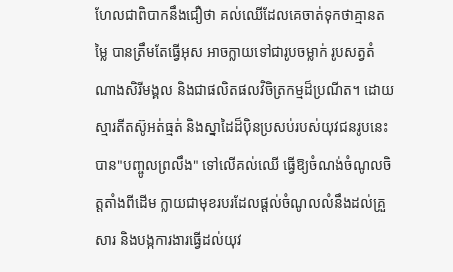ហែលជាពិបាកនឹងជឿថា គល់ឈើដែលគេចាត់ទុកថាគ្មានតម្លៃ បានត្រឹមតែធ្វើអុស អាចក្លាយទៅជារូបចម្លាក់ រូបសត្វតំណាងសិរីមង្គល និងជាផលិតផលវិចិត្រកម្មដ៏ប្រណីត។ ដោយស្មារតីតស៊ូអត់ធ្មត់ និងស្នាដៃដ៏ប៉ិនប្រសប់របស់យុវជនរូបនេះ បាន"បញ្ចូលព្រលឹង" ទៅលើគល់ឈើ ធ្វើឱ្យចំណង់ចំណូលចិត្តតាំងពីដើម ក្លាយជាមុខរបរដែលផ្តល់ចំណូលលំនឹងដល់គ្រួសារ និងបង្កការងារធ្វើដល់យុវ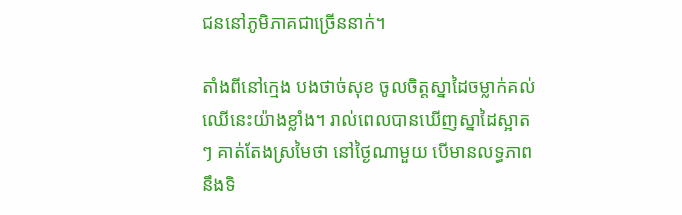ជននៅភូមិភាគជាច្រើននាក់។

តាំងពីនៅក្មេង បងថាច់សុខ ចូលចិត្តស្នាដៃចម្លាក់គល់ឈើនេះយ៉ាងខ្លាំង។ រាល់ពេលបានឃើញស្នាដៃស្អាតៗ គាត់តែងស្រមៃថា នៅថ្ងៃណាមួយ បើមានលទ្ធភាពនឹងទិ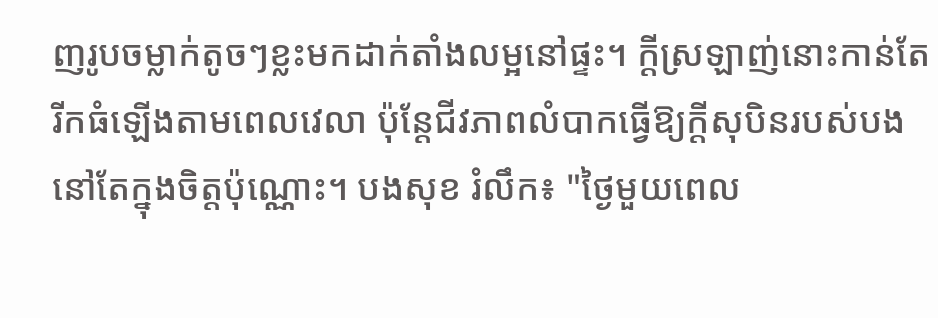ញរូបចម្លាក់តូចៗខ្លះមកដាក់តាំងលម្អនៅផ្ទះ។ ក្តីស្រឡាញ់នោះកាន់តែរីកធំឡើងតាមពេលវេលា ប៉ុន្តែជីវភាពលំបាកធ្វើឱ្យក្តីសុបិនរបស់បងនៅតែក្នុងចិត្តប៉ុណ្ណោះ។ បងសុខ រំលឹក៖ "ថ្ងៃមួយពេល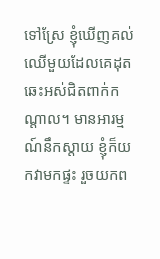ទៅស្រែ ខ្ញុំឃើញគល់ឈើមួយដែលគេដុតឆេះអស់ជិតពាក់កណ្តាល។ មានអារម្មណ៍នឹកស្តាយ ខ្ញុំក៏យកវាមកផ្ទះ រួចយកព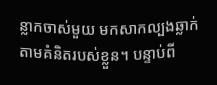ន្លាកចាស់មួយ មកសាកល្បងឆ្លាក់តាមគំនិតរបស់ខ្លួន។ បន្ទាប់ពី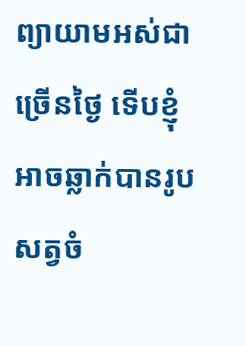ព្យាយាមអស់ជាច្រើនថ្ងៃ ទើបខ្ញុំអាចឆ្លាក់បានរូបសត្វចំ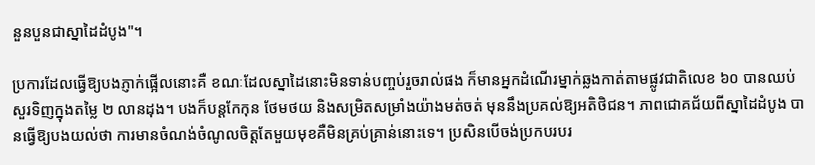នួនបួនជាស្នាដៃដំបូង"។

ប្រការដែលធ្វើឱ្យបងភ្ញាក់ផ្អើលនោះគឺ ខណៈដែលស្នាដៃនោះមិនទាន់បញ្ចប់រួចរាល់ផង ក៏មានអ្នកដំណើរម្នាក់ឆ្លងកាត់តាមផ្លូវជាតិលេខ ៦០ បានឈប់សួរទិញក្នុងតម្លៃ ២ លានដុង។ បងក៏បន្តកែកុន ថែមថយ និងសម្រិតសម្រាំងយ៉ាងមត់ចត់ មុននឹងប្រគល់ឱ្យអតិថិជន។ ភាពជោគជ័យពីស្នាដៃដំបូង បានធ្វើឱ្យបងយល់ថា ការមានចំណង់ចំណូលចិត្តតែមួយមុខគឺមិនគ្រប់គ្រាន់នោះទេ។ ប្រសិនបើចង់ប្រកបរបរ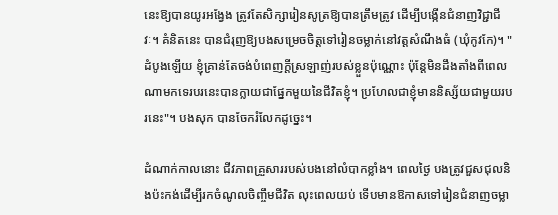នេះឱ្យបានយូរអង្វែង ត្រូវតែសិក្សារៀនសូត្រឱ្យបានត្រឹមត្រូវ ដើម្បីបង្កើនជំនាញវិជ្ជាជីវៈ។ គំនិតនេះ បានជំរុញឱ្យបងសម្រេចចិត្តទៅរៀនចម្លាក់នៅវត្តសំណឹងធំ (ឃុំកូវកែ)។ "ដំបូងឡើយ ខ្ញុំគ្រាន់តែចង់បំពេញក្តីស្រឡាញ់របស់ខ្លួនប៉ុណ្ណោះ ប៉ុន្តែមិនដឹងតាំងពីពេលណាមកទេរបរនេះបានក្លាយជាផ្នែកមួយនៃជីវិតខ្ញុំ។ ប្រហែលជាខ្ញុំមាននិស្ស័យជាមួយរបរនេះ"។ បងសុក បានចែករំលែកដូច្នេះ។

ដំណាក់កាលនោះ ជីវភាពគ្រួសាររបស់បងនៅលំបាកខ្លាំង។ ពេលថ្ងៃ បងត្រូវជួសជុលនិងប៉ះកង់ដើម្បីរកចំណូលចិញ្ចឹមជីវិត លុះពេលយប់ ទើបមានឱកាសទៅរៀនជំនាញចម្លា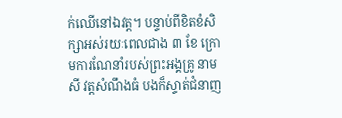ក់ឈើនៅឯវត្ត។ បន្ទាប់ពីខិតខំសិក្សាអស់រយៈពេលជាង ៣ ខែ ក្រោមការណែនាំរបស់ព្រះអង្គគ្រូ នាមសី វត្តសំណឹងធំ បងក៏ស្ទាត់ជំនាញ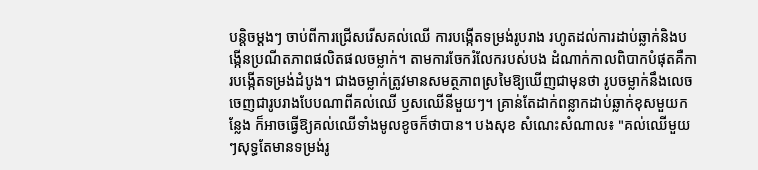បន្តិចម្តងៗ ចាប់ពីការជ្រើសរើសគល់ឈើ ការបង្កើតទម្រង់រូបរាង រហូតដល់ការដាប់ឆ្លាក់និងបង្កើនប្រណីតភាពផលិតផលចម្លាក់។ តាមការចែករំលែករបស់បង ដំណាក់កាលពិបាកបំផុតគឺការបង្កើតទម្រង់ដំបូង។ ជាងចម្លាក់ត្រូវមានសមត្ថភាពស្រមៃឱ្យឃើញជាមុនថា រូបចម្លាក់នឹងលេចចេញជារូបរាងបែបណាពីគល់ឈើ ឫសឈើនីមួយៗ។ គ្រាន់តែដាក់ពន្លាកដាប់ឆ្លាក់ខុសមួយកន្លែង ក៏អាចធ្វើឱ្យគល់ឈើទាំងមូលខូចក៏ថាបាន។ បងសុខ សំណេះសំណាល៖ "គល់ឈើមួយៗសុទ្ធតែមានទម្រង់រូ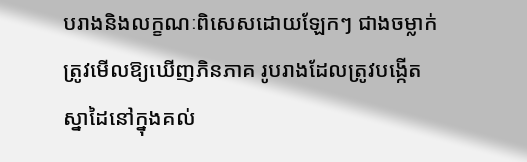បរាងនិងលក្ខណៈពិសេសដោយឡែកៗ ជាងចម្លាក់ត្រូវមើលឱ្យឃើញភិនភាគ រូបរាងដែលត្រូវបង្កើតស្នាដៃនៅក្នុងគល់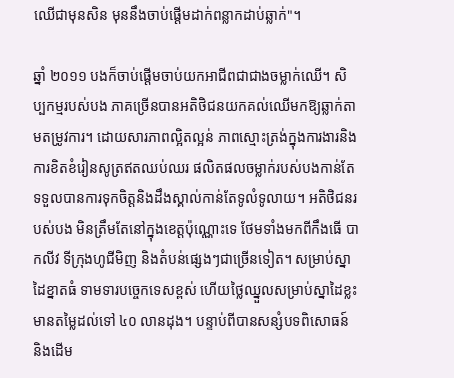ឈើជាមុនសិន មុននឹងចាប់ផ្តើមដាក់ពន្លាកដាប់ឆ្លាក់"។

ឆ្នាំ ២០១១ បងក៏ចាប់ផ្តើមចាប់យកអាជីពជាជាងចម្លាក់ឈើ។ សិប្បកម្មរបស់បង ភាគច្រើនបានអតិថិជនយកគល់ឈើមកឱ្យឆ្លាក់តាមតម្រូវការ។ ដោយសារភាពល្អិតល្អន់ ភាពស្មោះត្រង់ក្នុងការងារនិងការខិតខំរៀនសូត្រឥតឈប់ឈរ ផលិតផលចម្លាក់របស់បងកាន់តែទទួលបានការទុកចិត្តនិងដឹងស្គាល់កាន់តែទូលំទូលាយ។ អតិថិជនរបស់បង មិនត្រឹមតែនៅក្នុងខេត្តប៉ុណ្ណោះទេ ថែមទាំងមកពីកឹងធើ បាកលីវ ទីក្រុងហូជីមិញ និងតំបន់ផ្សេងៗជាច្រើនទៀត។ សម្រាប់ស្នាដៃខ្នាតធំ ទាមទារបច្ចេកទេសខ្ពស់ ហើយថ្លៃឈ្នួលសម្រាប់ស្នាដៃខ្លះមានតម្លៃដល់ទៅ ៤០ លានដុង។ បន្ទាប់ពីបានសន្សំបទពិសោធន៍ និងដើម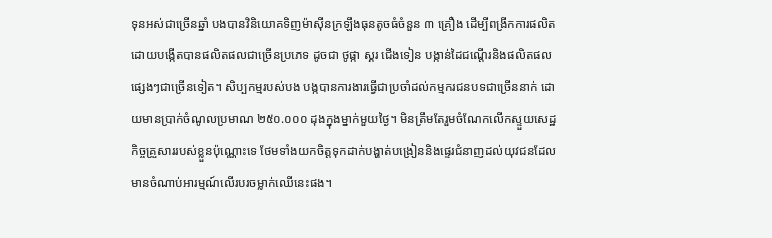ទុនអស់ជាច្រើនឆ្នាំ បងបានវិនិយោគទិញម៉ាស៊ីនក្រឡឹងធុនតូចធំចំនួន ៣ គ្រឿង ដើម្បីពង្រីកការផលិត ដោយបង្កើតបានផលិតផលជាច្រើនប្រភេទ ដូចជា ថូផ្កា ស្គរ ជើងទៀន បង្កាន់ដៃជណ្តើរនិងផលិតផលផ្សេងៗជាច្រើនទៀត។ សិប្បកម្មរបស់បង បង្កបានការងារធ្វើជាប្រចាំដល់កម្មករជនបទជាច្រើននាក់ ដោយមានប្រាក់ចំណូលប្រមាណ ២៥០.០០០ ដុងក្នុងម្នាក់មួយថ្ងៃ។ មិនត្រឹមតែរួមចំណែកលើកស្ទួយសេដ្ឋកិច្ចគ្រួសាររបស់ខ្លួនប៉ុណ្ណោះទេ ថែមទាំងយកចិត្តទុកដាក់បង្ហាត់បង្រៀននិងផ្ទេរជំនាញដល់យុវជនដែលមានចំណាប់អារម្មណ៍លើរបរចម្លាក់ឈើនេះផង។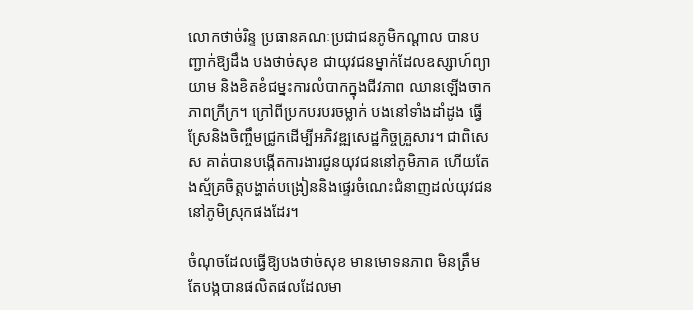លោកថាច់រិន្ទ ប្រធានគណៈប្រជាជនភូមិកណ្ដាល បានបញ្ជាក់ឱ្យដឹង បងថាច់សុខ ជាយុវជនម្នាក់ដែលឧស្សាហ៍ព្យាយាម និងខិតខំជម្នះការលំបាកក្នុងជីវភាព ឈានឡើងចាកភាពក្រីក្រ។ ក្រៅពីប្រកបរបរចម្លាក់ បងនៅទាំងដាំដូង ធ្វើស្រែនិងចិញ្ចឹមជ្រូកដើម្បីអភិវឌ្ឍសេដ្ឋកិច្ចគ្រួសារ។ ជាពិសេស គាត់បានបង្កើតការងារជូនយុវជននៅភូមិភាគ ហើយតែងស្ម័គ្រចិត្តបង្ហាត់បង្រៀននិងផ្ទេរចំណេះជំនាញដល់យុវជននៅភូមិស្រុកផងដែរ។

ចំណុចដែលធ្វើឱ្យបងថាច់សុខ មានមោទនភាព មិនត្រឹមតែបង្កបានផលិតផលដែលមា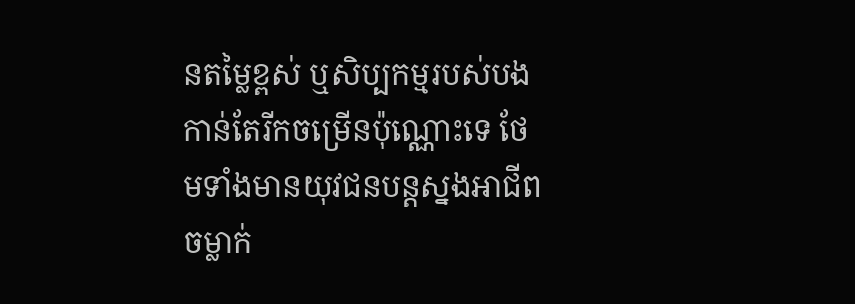នតម្លៃខ្ពស់ ឬសិប្បកម្មរបស់បងកាន់តែរីកចម្រើនប៉ុណ្ណោះទេ ថែមទាំងមានយុវជនបន្តស្នងអាជីពចម្លាក់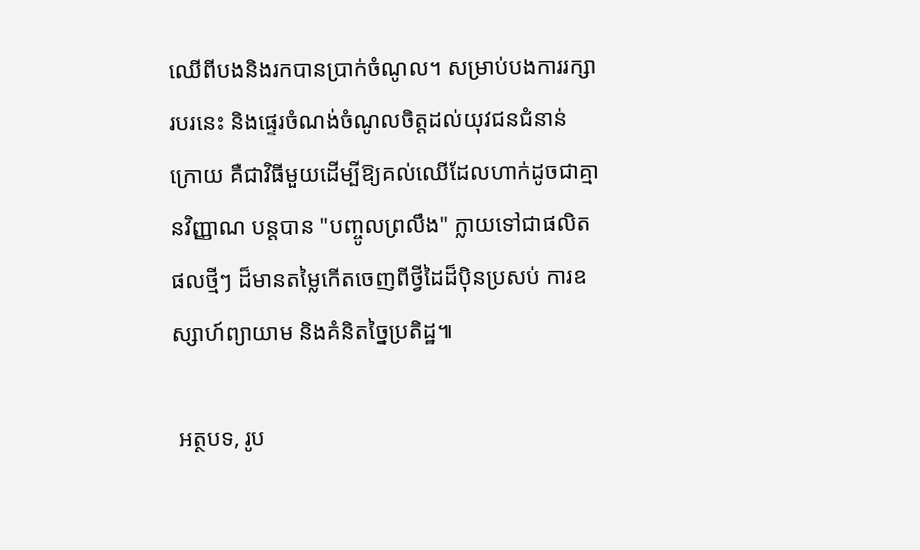ឈើពីបងនិងរកបានប្រាក់ចំណូល។ សម្រាប់បងការរក្សារបរនេះ និងផ្ទេរចំណង់ចំណូលចិត្តដល់យុវជនជំនាន់ក្រោយ គឺជាវិធីមួយដើម្បីឱ្យគល់ឈើដែលហាក់ដូចជាគ្មានវិញ្ញាណ បន្តបាន "បញ្ចូលព្រលឹង" ក្លាយទៅជាផលិតផលថ្មីៗ ដ៏មានតម្លៃកើតចេញពីថ្វីដៃដ៏ប៉ិនប្រសប់ ការឧស្សាហ៍ព្យាយាម និងគំនិតច្នៃប្រតិដ្ឋ៕

 អត្ថបទ, រូប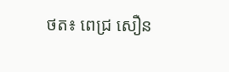ថត៖ ពេជ្រ សឿន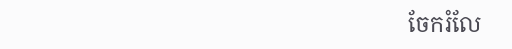ចែករំលែ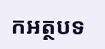កអត្ថបទ